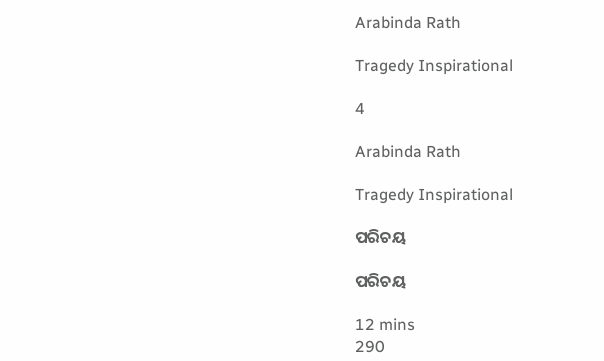Arabinda Rath

Tragedy Inspirational

4

Arabinda Rath

Tragedy Inspirational

ପରିଚୟ

ପରିଚୟ

12 mins
290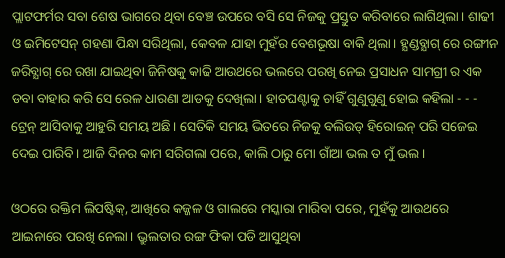ପ୍ଲାଟଫର୍ମର ସବା ଶେଷ ଭାଗରେ ଥିବା ବେଞ୍ଚ ଉପରେ ବସି ସେ ନିଜକୁ ପ୍ରସ୍ତୁତ କରିବାରେ ଲାଗିଥିଲା। ଶାଢୀ ଓ ଇମିଟେସନ୍ ଗହଣା ପିନ୍ଧା ସରିଥିଲା, କେବଳ ଯାହା ମୁହଁର ବେଶଭୂଷା ବାକି ଥିଲା। ହ୍ଯଣ୍ଡବ୍ଯାଗ୍ ରେ ରଙ୍ଗୀନ ଜରିବ୍ଯାଗ୍ ରେ ରଖା ଯାଇଥିବା ଜିନିଷକୁ କାଢି ଆଉଥରେ ଭଲରେ ପରଖି ନେଇ ପ୍ରସାଧନ ସାମଗ୍ରୀ ର ଏକ ଡବା ବାହାର କରି ସେ ରେଳ ଧାରଣା ଆଡକୁ ଦେଖିଲା। ହାତଘଣ୍ଟାକୁ ଚାହିଁ ଗୁଣୁଗୁଣୁ ହୋଇ କହିଲା - - - ଟ୍ରେନ୍ ଆସିବାକୁ ଆହୁରି ସମୟ ଅଛି। ସେତିକି ସମୟ ଭିତରେ ନିଜକୁ ବଲିଉଡ୍ ହିରୋଇନ୍ ପରି ସଜେଇ ଦେଇ ପାରିବି। ଆଜି ଦିନର କାମ ସରିଗଲା ପରେ, କାଲି ଠାରୁ ମୋ ଗାଁଆ ଭଲ ତ ମୁଁ ଭଲ।

ଓଠରେ ରକ୍ତିମ ଲିପଷ୍ଟିକ୍, ଆଖିରେ କଜ୍ଜଳ ଓ ଗାଲରେ ମସ୍କାରା ମାରିବା ପରେ, ମୁହଁକୁ ଆଉଥରେ ଆଇନାରେ ପରଖି ନେଲା। ଭ୍ରୁଲତାର ରଙ୍ଗ ଫିକା ପଡି ଆସୁଥିବା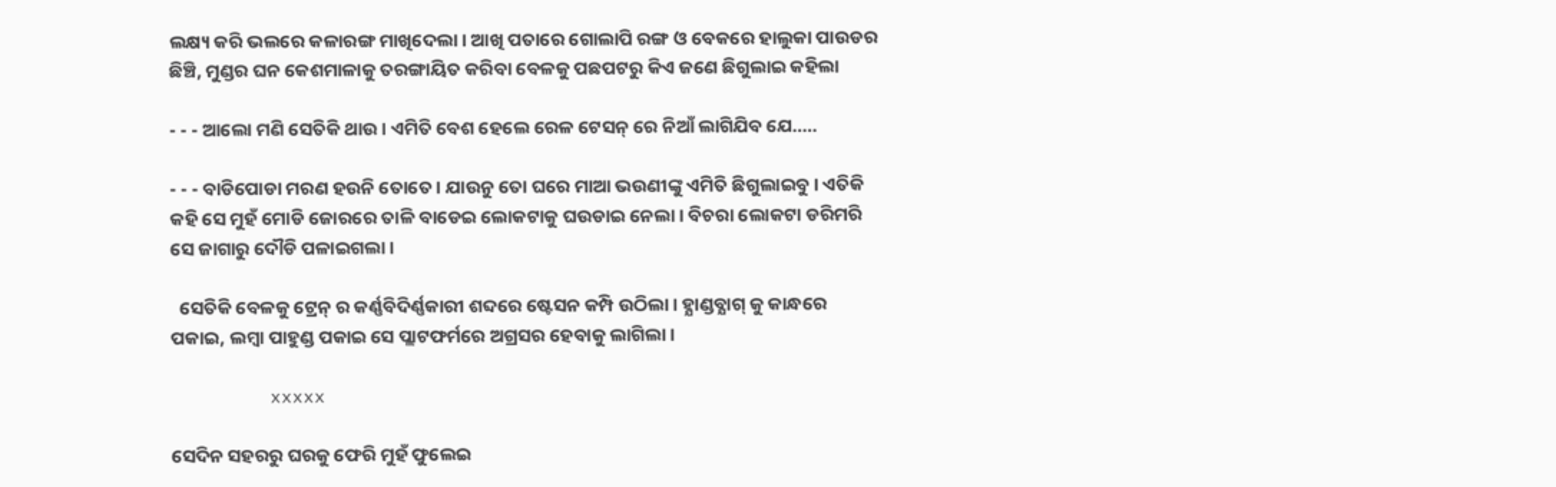ଲକ୍ଷ୍ୟ କରି ଭଲରେ କଳାରଙ୍ଗ ମାଖିଦେଲା। ଆଖି ପତାରେ ଗୋଲାପି ରଙ୍ଗ ଓ ବେକରେ ହାଲୁକା ପାଉଡର ଛିଞ୍ଚି, ମୁଣ୍ଡର ଘନ କେଶମାଳାକୁ ତରଙ୍ଗାୟିତ କରିବା ବେଳକୁ ପଛପଟରୁ କିଏ ଜଣେ ଛିଗୁଲାଇ କହିଲା

- - - ଆଲୋ ମଣି ସେତିକି ଥାଉ। ଏମିତି ବେଶ ହେଲେ ରେଳ ଟେସନ୍ ରେ ନିଆଁ ଲାଗିଯିବ ଯେ.....

- - - ବାଡିପୋଡା ମରଣ ହଉନି ତୋତେ। ଯାଉନୁ ତୋ ଘରେ ମାଆ ଭଉଣୀଙ୍କୁ ଏମିତି ଛିଗୁଲାଇବୁ। ଏତିକି କହି ସେ ମୁହଁ ମୋଡି ଜୋରରେ ତାଳି ବାଡେଇ ଲୋକଟାକୁ ଘଉଡାଇ ନେଲା। ବିଚରା ଲୋକଟା ଡରିମରି ସେ ଜାଗାରୁ ଦୌଡି ପଳାଇଗଲା।

  ସେତିକି ବେଳକୁ ଟ୍ରେନ୍ ର କର୍ଣ୍ଣବିଦିର୍ଣ୍ଣକାରୀ ଶବ୍ଦରେ ଷ୍ଟେସନ କମ୍ପି ଉଠିଲା। ହ୍ଯାଣ୍ଡବ୍ଯାଗ୍ କୁ କାନ୍ଧରେ ପକାଇ, ଲମ୍ବା ପାହୁଣ୍ଡ ପକାଇ ସେ ପ୍ଲାଟଫର୍ମରେ ଅଗ୍ରସର ହେବାକୁ ଲାଗିଲା।

         xxxxx

ସେଦିନ ସହରରୁ ଘରକୁ ଫେରି ମୁହଁ ଫୁଲେଇ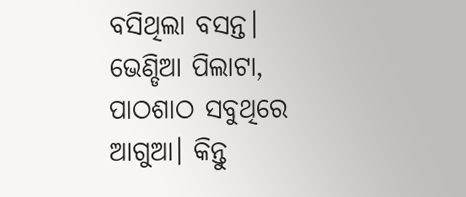ବସିଥିଲା ବସନ୍ତ। ଭେଣ୍ଡିଆ ପିଲାଟା, ପାଠଶାଠ ସବୁଥିରେ ଆଗୁଆ। କିନ୍ତୁ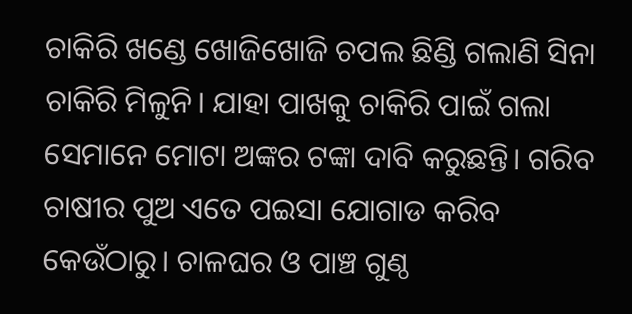ଚାକିରି ଖଣ୍ଡେ ଖୋଜିଖୋଜି ଚପଲ ଛିଣ୍ଡି ଗଲାଣି ସିନା ଚାକିରି ମିଳୁନି। ଯାହା ପାଖକୁ ଚାକିରି ପାଇଁ ଗଲା ସେମାନେ ମୋଟା ଅଙ୍କର ଟଙ୍କା ଦାବି କରୁଛନ୍ତି। ଗରିବ ଚାଷୀର ପୁଅ ଏତେ ପଇସା ଯୋଗାଡ କରିବ କେଉଁଠାରୁ। ଚାଳଘର ଓ ପାଞ୍ଚ ଗୁଣ୍ଠ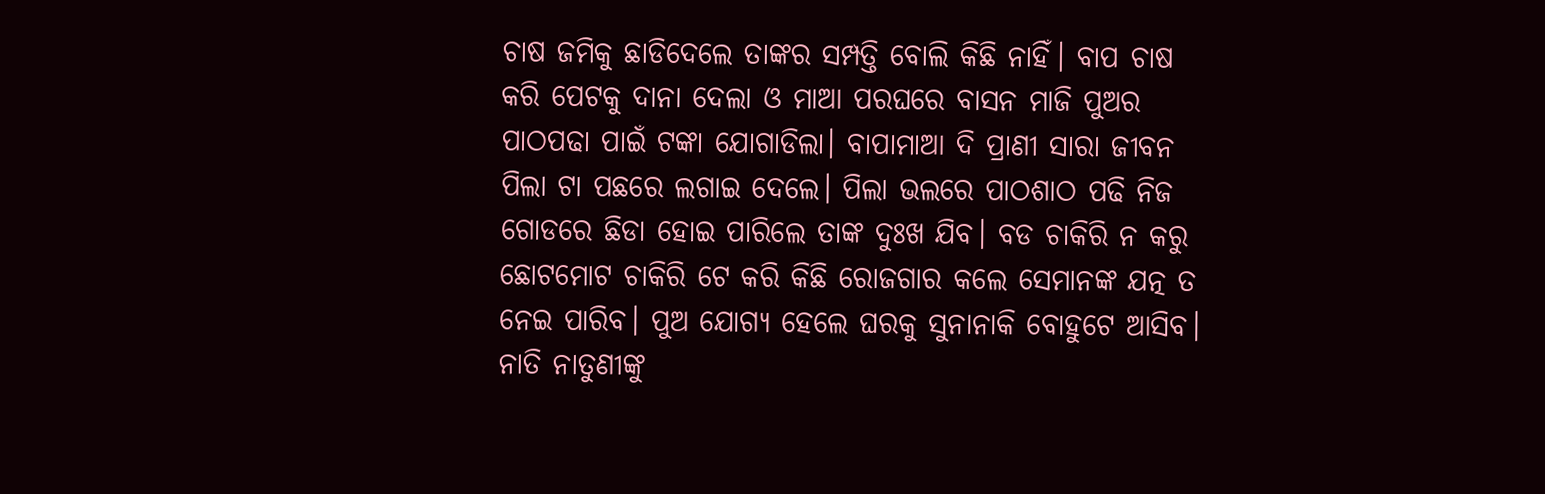ଚାଷ ଜମିକୁ ଛାଡିଦେଲେ ତାଙ୍କର ସମ୍ପତ୍ତି ବୋଲି କିଛି ନାହିଁ। ବାପ ଚାଷ କରି ପେଟକୁ ଦାନା ଦେଲା ଓ ମାଆ ପରଘରେ ବାସନ ମାଜି ପୁଅର ପାଠପଢା ପାଇଁ ଟଙ୍କା ଯୋଗାଡିଲା। ବାପାମାଆ ଦି ପ୍ରାଣୀ ସାରା ଜୀବନ ପିଲା ଟା ପଛରେ ଲଗାଇ ଦେଲେ। ପିଲା ଭଲରେ ପାଠଶାଠ ପଢି ନିଜ ଗୋଡରେ ଛିଡା ହୋଇ ପାରିଲେ ତାଙ୍କ ଦୁଃଖ ଯିବ। ବଡ ଚାକିରି ନ କରୁ ଛୋଟମୋଟ ଚାକିରି ଟେ କରି କିଛି ରୋଜଗାର କଲେ ସେମାନଙ୍କ ଯତ୍ନ ତ ନେଇ ପାରିବ। ପୁଅ ଯୋଗ୍ଯ ହେଲେ ଘରକୁ ସୁନାନାକି ବୋହୁଟେ ଆସିବ। ନାତି ନାତୁଣୀଙ୍କୁ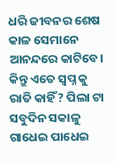ଧରି ଜୀବନର ଶେଷ କାଳ ସେମାନେ ଆନନ୍ଦରେ କାଟିବେ। କିନ୍ତୁ ଏତେ ସ୍ବପ୍ନ କୁ ରାତି କାହିଁ? ପିଲା ଟା ସବୁଦିନ ସକାଳୁ ଗାଧେଇ ପାଧେଇ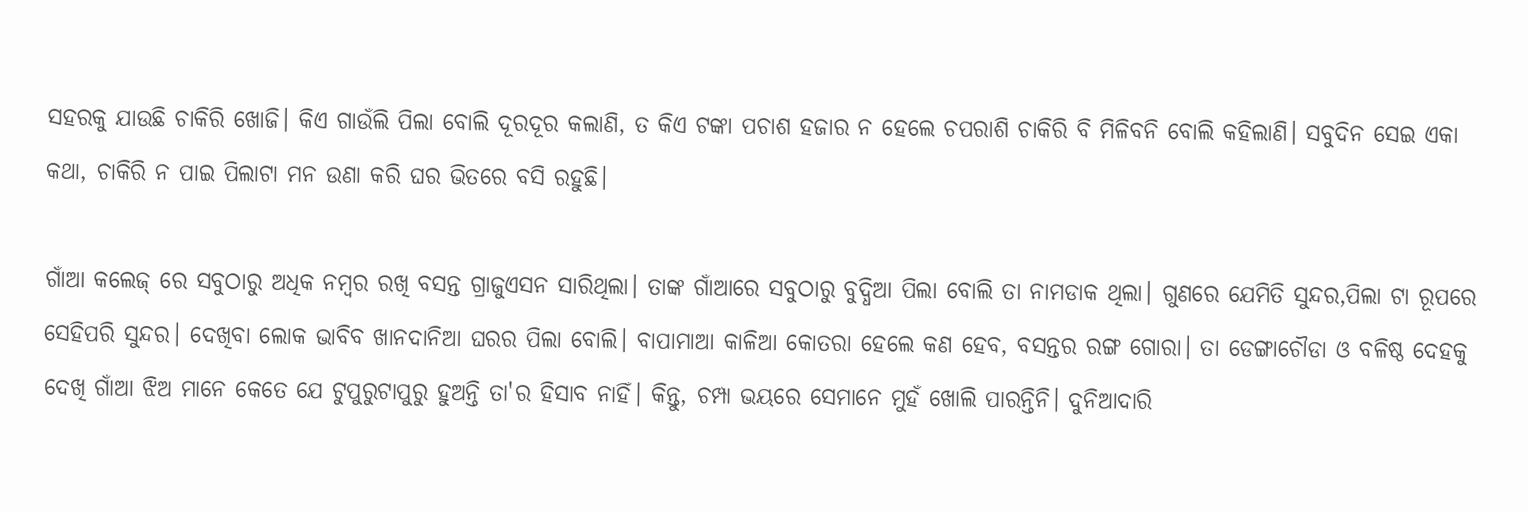ସହରକୁ ଯାଉଛି ଚାକିରି ଖୋଜି। କିଏ ଗାଉଁଲି ପିଲା ବୋଲି ଦୂରଦୂର କଲାଣି, ତ କିଏ ଟଙ୍କା ପଚାଶ ହଜାର ନ ହେଲେ ଚପରାଶି ଚାକିରି ବି ମିଳିବନି ବୋଲି କହିଲାଣି। ସବୁଦିନ ସେଇ ଏକା କଥା, ଚାକିରି ନ ପାଇ ପିଲାଟା ମନ ଉଣା କରି ଘର ଭିତରେ ବସି ରହୁଛି।

ଗାଁଆ କଲେଜ୍ ରେ ସବୁଠାରୁ ଅଧିକ ନମ୍ବର ରଖି ବସନ୍ତ ଗ୍ରାଜୁଏସନ ସାରିଥିଲା। ତାଙ୍କ ଗାଁଆରେ ସବୁଠାରୁ ବୁଦ୍ଧିଆ ପିଲା ବୋଲି ତା ନାମଡାକ ଥିଲା। ଗୁଣରେ ଯେମିତି ସୁନ୍ଦର,ପିଲା ଟା ରୂପରେ ସେହିପରି ସୁନ୍ଦର। ଦେଖିବା ଲୋକ ଭାବିବ ଖାନଦାନିଆ ଘରର ପିଲା ବୋଲି। ବାପାମାଆ କାଳିଆ କୋତରା ହେଲେ କଣ ହେବ, ବସନ୍ତର ରଙ୍ଗ ଗୋରା। ତା ଡେଙ୍ଗାଚୌଡା ଓ ବଳିଷ୍ଠ ଦେହକୁ ଦେଖି ଗାଁଆ ଝିଅ ମାନେ କେତେ ଯେ ଟୁପୁରୁଟାପୁରୁ ହୁଅନ୍ତି ତା'ର ହିସାବ ନାହିଁ। କିନ୍ତୁ, ଚମ୍ପା ଭୟରେ ସେମାନେ ମୁହଁ ଖୋଲି ପାରନ୍ତିନି। ଦୁନିଆଦାରି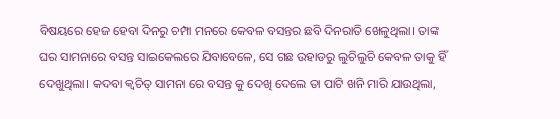ବିଷୟରେ ହେଜ ହେବା ଦିନରୁ ଚମ୍ପା ମନରେ କେବଳ ବସନ୍ତର ଛବି ଦିନରାତି ଖେଳୁଥିଲା। ତାଙ୍କ ଘର ସାମନାରେ ବସନ୍ତ ସାଇକେଲରେ ଯିବାବେଳେ, ସେ ଗଛ ଉହାଡରୁ ଲୁଚିଲୁଚି କେବଳ ତାକୁ ହିଁ ଦେଖୁଥିଲା। କଦବା କ୍ବଚିତ୍ ସାମନା ରେ ବସନ୍ତ କୁ ଦେଖି ଦେଲେ ତା ପାଟି ଖନି ମାରି ଯାଉଥିଲା,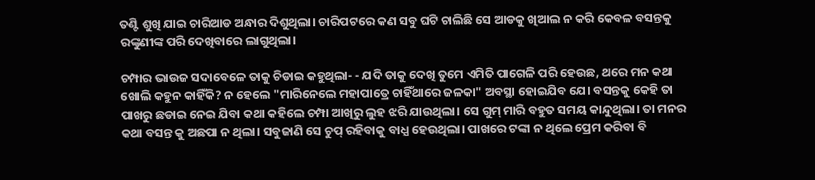ତଣ୍ଟି ଶୁଖି ଯାଇ ଚାରିଆଡ ଅନ୍ଧାର ଦିଶୁଥିଲା। ଚାରିପଟରେ କଣ ସବୁ ଘଟି ଚାଲିଛି ସେ ଆଡକୁ ଖିଆଲ ନ କରି କେବଳ ବସନ୍ତକୁ ରଙ୍କୁଣୀଙ୍କ ପରି ଦେଖିବାରେ ଲାଗୁଥିଲା।

ଚମ୍ପାର ଭାଉଜ ସଦାବେଳେ ତାକୁ ଚିଡାଇ କହୁଥିଲା- - ଯଦି ତାକୁ ଦେଖି ତୁମେ ଏମିତି ପାଗେଳି ପରି ହେଉଛ, ଥରେ ମନ କଥା ଖୋଲି କହୁନ କାହିଁକି? ନ ହେଲେ "ମାରିନେଲେ ମହାପାତ୍ରେ ଚାହିଁଥାରେ ଜଳକା" ଅବସ୍ଥା ହୋଇଯିବ ଯେ। ବସନ୍ତକୁ କେହି ତା ପାଖରୁ ଛଡାଇ ନେଇ ଯିବା କଥା କହିଲେ ଚମ୍ପା ଆଖିରୁ ଲୁହ ଝରି ଯାଉଥିଲା। ସେ ଗୁମ୍ ମାରି ବହୁତ ସମୟ କାନ୍ଦୁଥିଲା। ତା ମନର କଥା ବସନ୍ତ କୁ ଅଛପା ନ ଥିଲା। ସବୁଜାଣି ସେ ଚୁପ୍ ରହିବାକୁ ବାଧ୍ଯ ହେଉଥିଲା। ପାଖରେ ଟଙ୍କା ନ ଥିଲେ ପ୍ରେମ କରିବା ବି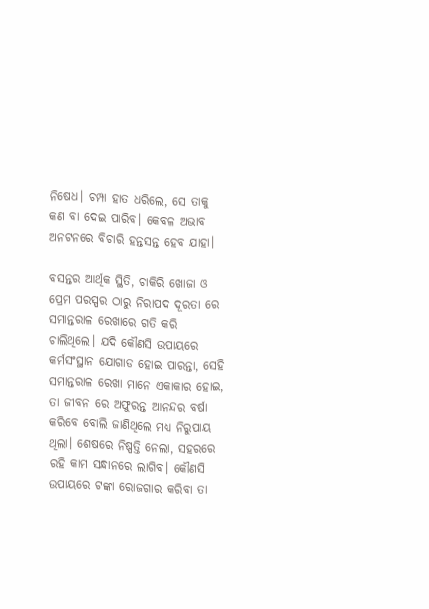ନିଷେଧ। ଚମ୍ପା ହାତ ଧରିଲେ, ସେ ତାକୁ କଣ ବା ଦେଇ ପାରିବ। କେବଳ ଅଭାବ ଅନଟନରେ ବିଚାରି ହନ୍ତସନ୍ତ ହେବ ଯାହା।

ବସନ୍ତର ଆର୍ଥିକ ସ୍ଥିତି, ଚାକିରି ଖୋଜା ଓ ପ୍ରେମ ପରସ୍ପର ଠାରୁ ନିରାପଦ ଦୂରତା ରେ ସମାନ୍ତରାଳ ରେଖାରେ ଗତି କରି ଚାଲିଥିଲେ। ଯଦି କୌଣସି ଉପାୟରେ କର୍ମସଂସ୍ଥାନ ଯୋଗାଡ ହୋଇ ପାରନ୍ତା, ସେହି ସମାନ୍ତରାଳ ରେଖା ମାନେ ଏକାକାର ହୋଇ, ତା ଜୀବନ ରେ ଅଫୁରନ୍ତ ଆନନ୍ଦର ବର୍ଷା କରିବେ ବୋଲି ଜାଣିଥିଲେ ମଧ୍ଯ ନିରୁପାୟ ଥିଲା। ଶେଷରେ ନିଷ୍ପତ୍ତି ନେଲା, ସହରରେ ରହି କାମ ସନ୍ଧାନରେ ଲାଗିବ। କୌଣସି ଉପାୟରେ ଟଙ୍କା ରୋଜଗାର କରିବା ତା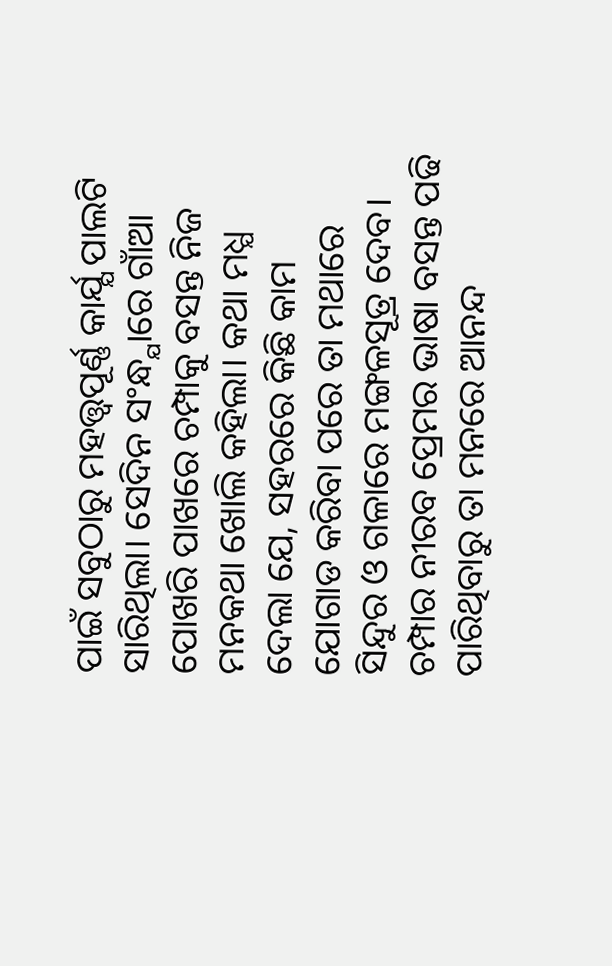ପାଇଁ ସବୁଠାରୁ ମହତ୍ତ୍ବପୂର୍ଣ୍ଣ କାର୍ଯ୍ଯ ପାଲଟି ସାରିଥିଲା। ସେଦିନ ସଂନ୍ଧ୍ଯାରେ ଗାଁଆ ପୋଖରି ପାଖରେ ଚମ୍ପାକୁ ବସନ୍ତ ନିଜ ମନକଥା ଖୋଲି କହିଲା। କଥା ମଧ୍ଯ ଦେଲା ଯେ, ସହରରେ କିଛି କାମ ଯୋଗାଡ କରିବା ପରେ ତା ମଥାରେ ସିନ୍ଦୁର ଓ ଗଳାରେ ମଙ୍ଗଳସୂତ୍ର ଦେବ। ଚମ୍ପାର ନୀରବ ପ୍ରେମର ଭାଷା ବସନ୍ତ ପଢି ପାରିଥିବାରୁ ତା ମନରେ ଆନନ୍ଦ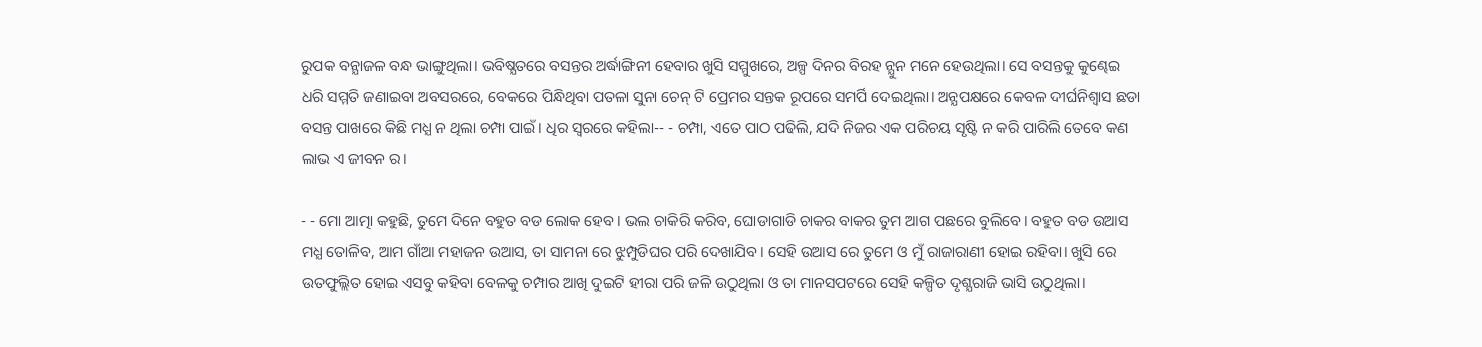ରୁପକ ବନ୍ଯାଜଳ ବନ୍ଧ ଭାଙ୍ଗୁଥିଲା। ଭବିଷ୍ଯତରେ ବସନ୍ତର ଅର୍ଦ୍ଧାଙ୍ଗିନୀ ହେବାର ଖୁସି ସମ୍ମୁଖରେ, ଅଳ୍ପ ଦିନର ବିରହ ନ୍ଯୁନ ମନେ ହେଉଥିଲା। ସେ ବସନ୍ତକୁ କୁଣ୍ଢେଇ ଧରି ସମ୍ମତି ଜଣାଇବା ଅବସରରେ, ବେକରେ ପିନ୍ଧିଥିବା ପତଳା ସୁନା ଚେନ୍ ଟି ପ୍ରେମର ସନ୍ତକ ରୂପରେ ସମର୍ପି ଦେଇଥିଲା। ଅନ୍ଯପକ୍ଷରେ କେବଳ ଦୀର୍ଘନିଶ୍ବାସ ଛଡା ବସନ୍ତ ପାଖରେ କିଛି ମଧ୍ଯ ନ ଥିଲା ଚମ୍ପା ପାଇଁ। ଧିର ସ୍ବରରେ କହିଲା-- - ଚମ୍ପା, ଏତେ ପାଠ ପଢିଲି, ଯଦି ନିଜର ଏକ ପରିଚୟ ସୃଷ୍ଟି ନ କରି ପାରିଲି ତେବେ କଣ ଲାଭ ଏ ଜୀବନ ର।

- - ମୋ ଆତ୍ମା କହୁଛି, ତୁମେ ଦିନେ ବହୁତ ବଡ ଲୋକ ହେବ। ଭଲ ଚାକିରି କରିବ, ଘୋଡାଗାଡି ଚାକର ବାକର ତୁମ ଆଗ ପଛରେ ବୁଲିବେ। ବହୁତ ବଡ ଉଆସ ମଧ୍ଯ ତୋଳିବ, ଆମ ଗାଁଆ ମହାଜନ ଉଆସ, ତା ସାମନା ରେ ଝୁମ୍ପୁଡିଘର ପରି ଦେଖାଯିବ। ସେହି ଉଆସ ରେ ତୁମେ ଓ ମୁଁ ରାଜାରାଣୀ ହୋଇ ରହିବା। ଖୁସି ରେ ଉତଫୁଲ୍ଲିତ ହୋଇ ଏସବୁ କହିବା ବେଳକୁ ଚମ୍ପାର ଆଖି ଦୁଇଟି ହୀରା ପରି ଜଳି ଉଠୁଥିଲା ଓ ତା ମାନସପଟରେ ସେହି କଳ୍ପିତ ଦୃଶ୍ଯରାଜି ଭାସି ଉଠୁଥିଲା।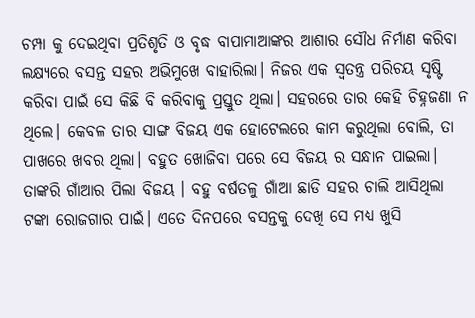ଚମ୍ପା କୁ ଦେଇଥିବା ପ୍ରତିଶୃତି ଓ ବୃଦ୍ଧ ବାପାମାଆଙ୍କର ଆଶାର ସୌଧ ନିର୍ମାଣ କରିବା ଲକ୍ଷ୍ଯରେ ବସନ୍ତ ସହର ଅଭିମୁଖେ ବାହାରିଲା। ନିଜର ଏକ ସ୍ବତନ୍ତ୍ର ପରିଚୟ ସୃଷ୍ଟି କରିବା ପାଇଁ ସେ କିଛି ବି କରିବାକୁ ପ୍ରସ୍ତୁତ ଥିଲା। ସହରରେ ତାର କେହି ଚିହ୍ନଜଣା ନ ଥିଲେ। କେବଳ ତାର ସାଙ୍ଗ ବିଜୟ ଏକ ହୋଟେଲରେ କାମ କରୁଥିଲା ବୋଲି, ତା ପାଖରେ ଖବର ଥିଲା। ବହୁତ ଖୋଜିବା ପରେ ସେ ବିଜୟ ର ସନ୍ଧାନ ପାଇଲା। ତାଙ୍କରି ଗାଁଆର ପିଲା ବିଜୟ । ବହୁ ବର୍ଷତଳୁ ଗାଁଆ ଛାଡି ସହର ଚାଲି ଆସିଥିଲା ଟଙ୍କା ରୋଜଗାର ପାଇଁ। ଏତେ ଦିନପରେ ବସନ୍ତକୁ ଦେଖି ସେ ମଧ୍ଯ ଖୁସି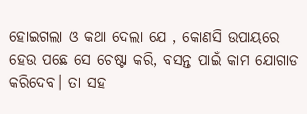ହୋଇଗଲା ଓ କଥା ଦେଲା ଯେ , କୋଣସି ଉପାୟରେ ହେଉ ପଛେ ସେ ଚେଷ୍ଟା କରି, ବସନ୍ତ ପାଇଁ କାମ ଯୋଗାଡ କରିଦେବ। ତା ସହ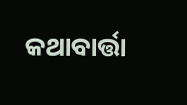କଥାବାର୍ତ୍ତା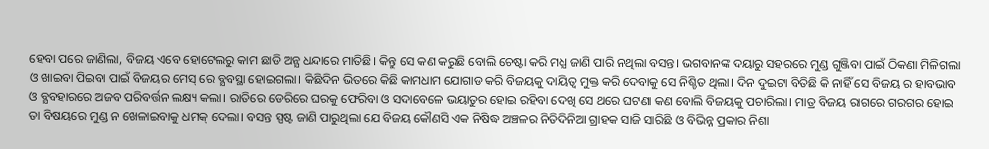ହେବା ପରେ ଜାଣିଲା, ବିଜୟ ଏବେ ହୋଟେଲରୁ କାମ ଛାଡି ଅନ୍ଯ ଧନ୍ଦାରେ ମାତିଛି। କିନ୍ତୁ ସେ କଣ କରୁଛି ବୋଲି ଚେଷ୍ଟା କରି ମଧ୍ଯ ଜାଣି ପାରି ନଥିଲା ବସନ୍ତ। ଭଗବାନଙ୍କ ଦୟାରୁ ସହରରେ ମୁଣ୍ଡ ଗୁଞ୍ଜିବା ପାଇଁ ଠିକଣା ମିଳିଗଲା ଓ ଖାଇବା ପିଇବା ପାଇଁ ବିଜୟର ମେସ୍ ରେ ବ୍ଯବସ୍ଥା ହୋଇଗଲା। କିଛିଦିନ ଭିତରେ କିଛି କାମଧାମ ଯୋଗାଡ କରି ବିଜୟକୁ ଦାୟିତ୍ବ ମୁକ୍ତ କରି ଦେବାକୁ ସେ ନିଶ୍ଚିତ ଥିଲା। ଦିନ ଦୁଇଟା ବିତିଛି କି ନାହିଁ ସେ ବିଜୟ ର ହାବଭାବ ଓ ବ୍ଯବହାରରେ ଅଜବ ପରିବର୍ତ୍ତନ ଲକ୍ଷ୍ୟ କଲା। ରାତିରେ ଡେରିରେ ଘରକୁ ଫେରିବା ଓ ସଦାବେଳେ ଭୟାତୁର ହୋଇ ରହିବା ଦେଖି ସେ ଥରେ ଘଟଣା କଣ ବୋଲି ବିଜୟକୁ ପଚାରିଲା। ମାତ୍ର ବିଜୟ ରାଗରେ ଗରଗର ହୋଇ ତା ବିଷୟରେ ମୁଣ୍ଡ ନ ଖେଳାଇବାକୁ ଧମକ୍ ଦେଲା। ବସନ୍ତ ସ୍ପଷ୍ଟ ଜାଣି ପାରୁଥିଲା ଯେ ବିଜୟ କୌଣସି ଏକ ନିଷିଦ୍ଧ ଅଞ୍ଚଳର ନିତିଦିନିଆ ଗ୍ରାହକ ସାଜି ସାରିଛି ଓ ବିଭିନ୍ନ ପ୍ରକାର ନିଶା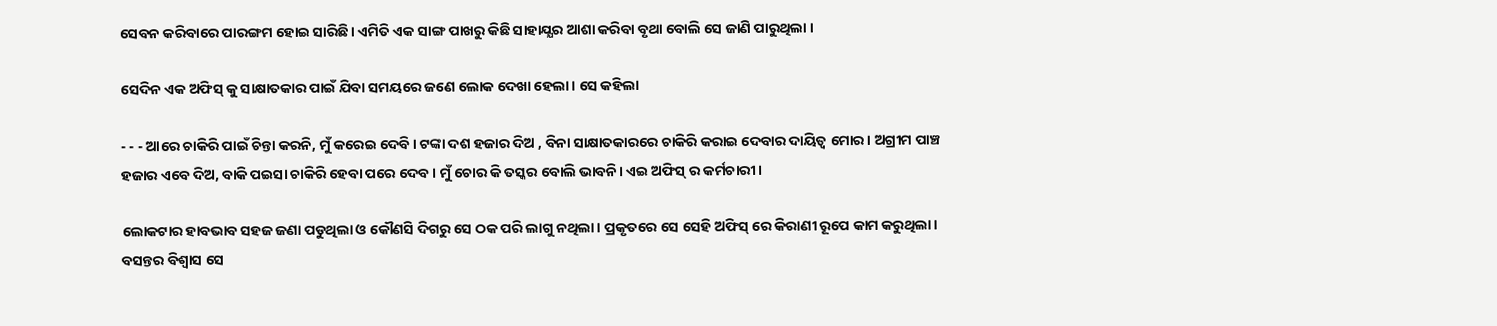ସେବନ କରିବାରେ ପାରଙ୍ଗମ ହୋଇ ସାରିଛି। ଏମିତି ଏକ ସାଙ୍ଗ ପାଖରୁ କିଛି ସାହାଯ୍ଯର ଆଶା କରିବା ବୃଥା ବୋଲି ସେ ଜାଣି ପାରୁଥିଲା ।

ସେଦିନ ଏକ ଅଫିସ୍ କୁ ସାକ୍ଷାତକାର ପାଇଁ ଯିବା ସମୟରେ ଜଣେ ଲୋକ ଦେଖା ହେଲା। ସେ କହିଲା

- - - ଆରେ ଚାକିରି ପାଇଁ ଚିନ୍ତା କରନି, ମୁଁ କରେଇ ଦେବି। ଟଙ୍କା ଦଶ ହଜାର ଦିଅ , ବିନା ସାକ୍ଷାତକାରରେ ଚାକିରି କରାଇ ଦେବାର ଦାୟିତ୍ବ ମୋର। ଅଗ୍ରୀମ ପାଞ୍ଚ ହଜାର ଏବେ ଦିଅ, ବାକି ପଇସା ଚାକିରି ହେବା ପରେ ଦେବ। ମୁଁ ଚୋର କି ତସ୍କର ବୋଲି ଭାବନି। ଏଇ ଅଫିସ୍ ର କର୍ମଚାରୀ।

ଲୋକଟାର ହାବଭାବ ସହଜ ଜଣା ପଡୁଥିଲା ଓ କୌଣସି ଦିଗରୁ ସେ ଠକ ପରି ଲାଗୁ ନଥିଲା। ପ୍ରକୃତରେ ସେ ସେହି ଅଫିସ୍ ରେ କିରାଣୀ ରୂପେ କାମ କରୁଥିଲା। ବସନ୍ତର ବିଶ୍ବାସ ସେ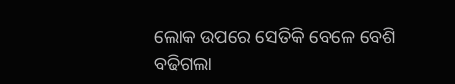ଲୋକ ଉପରେ ସେତିକି ବେଳେ ବେଶି ବଢିଗଲା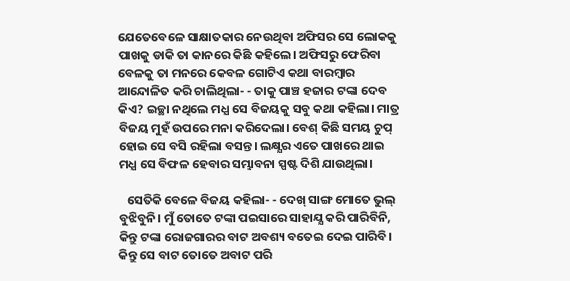ଯେତେବେଳେ ସାକ୍ଷାତକାର ନେଉଥିବା ଅଫିସର ସେ ଲୋକକୁ ପାଖକୁ ଡାକି ତା କାନରେ କିଛି କହିଲେ। ଅଫିସରୁ ଫେରିବା ବେଳକୁ ତା ମନରେ କେବଳ ଗୋଟିଏ କଥା ବାରମ୍ବାର ଆନ୍ଦୋଳିତ କରି ଚାଲିଥିଲା- - ତାକୁ ପାଞ୍ଚ ହଜାର ଟଙ୍କା ଦେବ କିଏ? ଇଚ୍ଛା ନଥିଲେ ମଧ୍ଯ ସେ ବିଜୟକୁ ସବୁ କଥା କହିଲା। ମାତ୍ର ବିଜୟ ମୁହଁ ଉପରେ ମନା କରିଦେଲା। ବେଶ୍ କିଛି ସମୟ ଚୁପ୍ ହୋଇ ସେ ବସି ରହିଲା ବସନ୍ତ। ଲକ୍ଷ୍ଯର ଏତେ ପାଖରେ ଥାଇ ମଧ୍ଯ ସେ ବିଫଳ ହେବାର ସମ୍ଭାବନା ସ୍ପଷ୍ଟ ଦିଶି ଯାଉଥିଲା।

   ସେତିକି ବେଳେ ବିଜୟ କହିଲା- - ଦେଖ୍ ସାଙ୍ଗ ମୋତେ ଭୁଲ୍ ବୁଝିବୁନି। ମୁଁ ତୋତେ ଟଙ୍କା ପଇସାରେ ସାହାଯ୍ଯ କରି ପାରିବିନି, କିନ୍ତୁ ଟଙ୍କା ରୋଜଗାରର ବାଟ ଅବଶ୍ୟ ବତେଇ ଦେଇ ପାରିବି। କିନ୍ତୁ ସେ ବାଟ ତୋତେ ଅବାଟ ପରି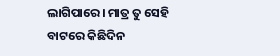ଲାଗିପାରେ। ମାତ୍ର ତୁ ସେହି ବାଟରେ କିଛିଦିନ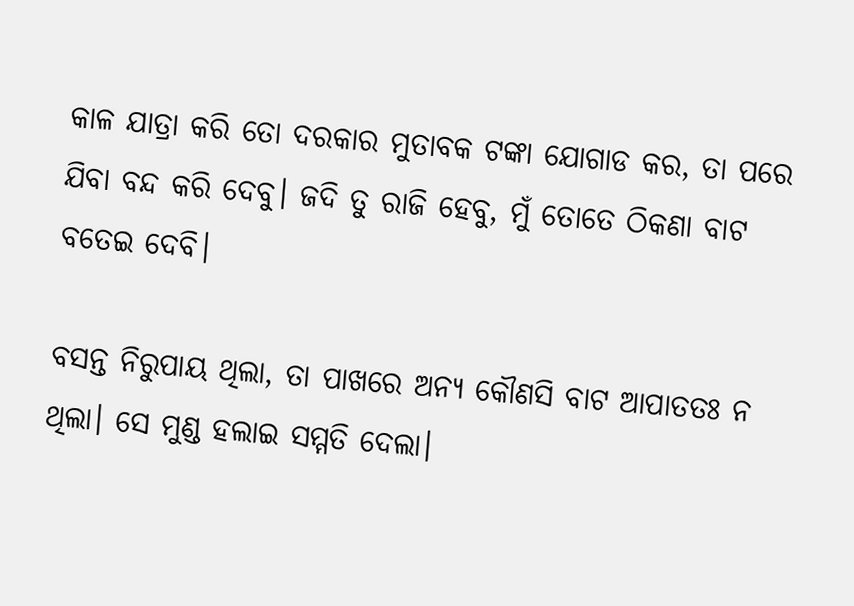କାଳ ଯାତ୍ରା କରି ତୋ ଦରକାର ମୁତାବକ ଟଙ୍କା ଯୋଗାଡ କର, ତା ପରେ ଯିବା ବନ୍ଦ କରି ଦେବୁ। ଜଦି ତୁ ରାଜି ହେବୁ, ମୁଁ ତୋତେ ଠିକଣା ବାଟ ବତେଇ ଦେବି।

ବସନ୍ତ ନିରୁପାୟ ଥିଲା, ତା ପାଖରେ ଅନ୍ଯ କୌଣସି ବାଟ ଆପାତତଃ ନ ଥିଲା। ସେ ମୁଣ୍ଡ ହଲାଇ ସମ୍ମତି ଦେଲା।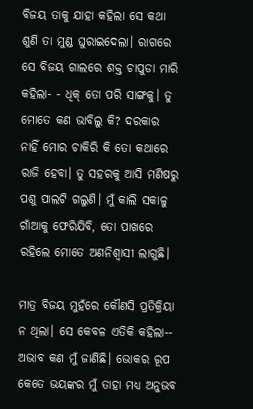ବିଜୟ ତାକୁ ଯାହା କହିଲା ସେ କଥା ଶୁଣି ତା ମୁଣ୍ଡ ଘୁରାଇଦେଲା। ରାଗରେ ସେ ବିଜୟ ଗାଲରେ ଶକ୍ତ ଚାପୁଡା ମାରି କହିଲା- - ଧିକ୍ ତୋ ପରି ସାଙ୍ଗକୁ। ତୁ ମୋତେ କଣ ଭାବିଲୁ କି? ଦରକାର ନାହିଁ ମୋର ଚାକିରି କି ତୋ କଥାରେ ରାଜି ହେବା। ତୁ ସହରକୁ ଆସି ମଣିଷରୁ ପଶୁ ପାଲଟି ଗଲୁଣି। ମୁଁ କାଲି ସକାଳୁ ଗାଁଆକୁ ଫେରିଯିବି, ତୋ ପାଖରେ ରହିଲେ ମୋତେ ଅଣନିଶ୍ବାସୀ ଲାଗୁଛି।

ମାତ୍ର ବିଜୟ ମୁହଁରେ କୌଣସି ପ୍ରତିକ୍ରିୟା ନ ଥିଲା। ସେ କେବଳ ଏତିକି କହିଲା-- ଅଭାବ କଣ ମୁଁ ଜାଣିଛି। ଭୋକର ରୂପ କେତେ ଭୟଙ୍କର ମୁଁ ତାହା ମଧ୍ଯ ଅନୁଭବ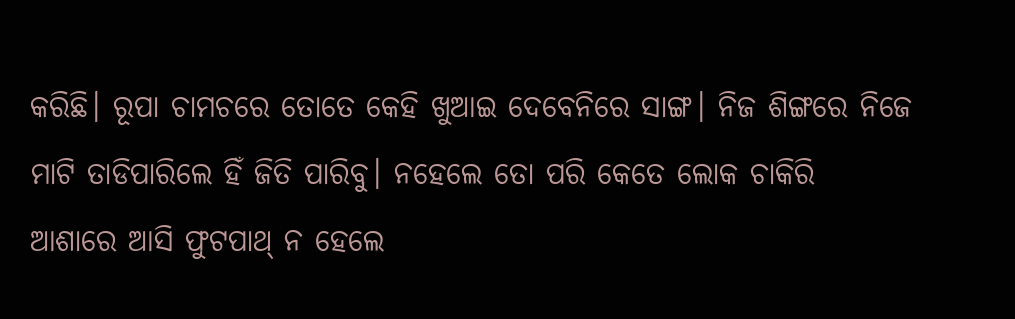କରିଛି। ରୂପା ଚାମଚରେ ତୋତେ କେହି ଖୁଆଇ ଦେବେନିରେ ସାଙ୍ଗ। ନିଜ ଶିଙ୍ଗରେ ନିଜେ ମାଟି ତାଡିପାରିଲେ ହିଁ ଜିତି ପାରିବୁ। ନହେଲେ ତୋ ପରି କେତେ ଲୋକ ଚାକିରି ଆଶାରେ ଆସି ଫୁଟପାଥ୍ ନ ହେଲେ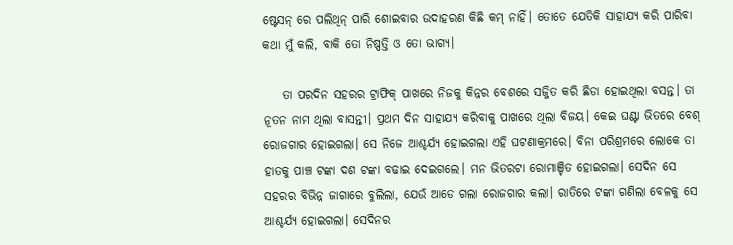ଷ୍ଟେସନ୍ ରେ ପଲିଥିନ୍ ପାରି ଶୋଇବାର ଉଦାହରଣ କିଛି କମ୍ ନାହିଁ। ତୋତେ ଯେତିକି ସାହାଯ୍ଯ କରି ପାରିବା କଥା ମୁଁ କଲି, ବାକି ତୋ ନିଷ୍ପତ୍ତି ଓ ତୋ ଭାଗ୍ଯ।

    ତା ପରଦିନ ସହରର ଟ୍ରାଫିକ୍ ପାଖରେ ନିଜକୁ କିନ୍ନର ବେଶରେ ସଜ୍ଜିତ କରି ଛିଡା ହୋଇଥିଲା ବସନ୍ତ। ତା ନୂତନ ନାମ ଥିଲା ବାସନ୍ତୀ। ପ୍ରଥମ ଦିନ ସାହାଯ୍ଯ କରିବାକୁ ପାଖରେ ଥିଲା ବିଜୟ। କେଇ ଘଣ୍ଟା ଭିତରେ ବେଶ୍ ରୋଜଗାର ହୋଇଗଲା। ସେ ନିଜେ ଆଶ୍ଚର୍ଯ୍ଯ ହୋଇଗଲା ଏହି ଘଟଣାକ୍ରମରେ। ବିନା ପରିଶ୍ରମରେ ଲୋକେ ତା ହାତକୁ ପାଞ୍ଚ ଟଙ୍କା ଦଶ ଟଙ୍କା ବଢାଇ ଦେଇଗଲେ। ମନ ଭିତରଟା ରୋମାଞ୍ଚିତ ହୋଇଗଲା। ସେଦିନ ସେ ସହରର ବିଭିନ୍ନ ଜାଗାରେ ବୁଲିଲା, ଯେଉଁ ଆଡେ ଗଲା ରୋଜଗାର କଲା। ରାତିରେ ଟଙ୍କା ଗଣିଲା ବେଳକୁ ସେ ଆଶ୍ଚର୍ଯ୍ଯ ହୋଇଗଲା। ସେଦିନର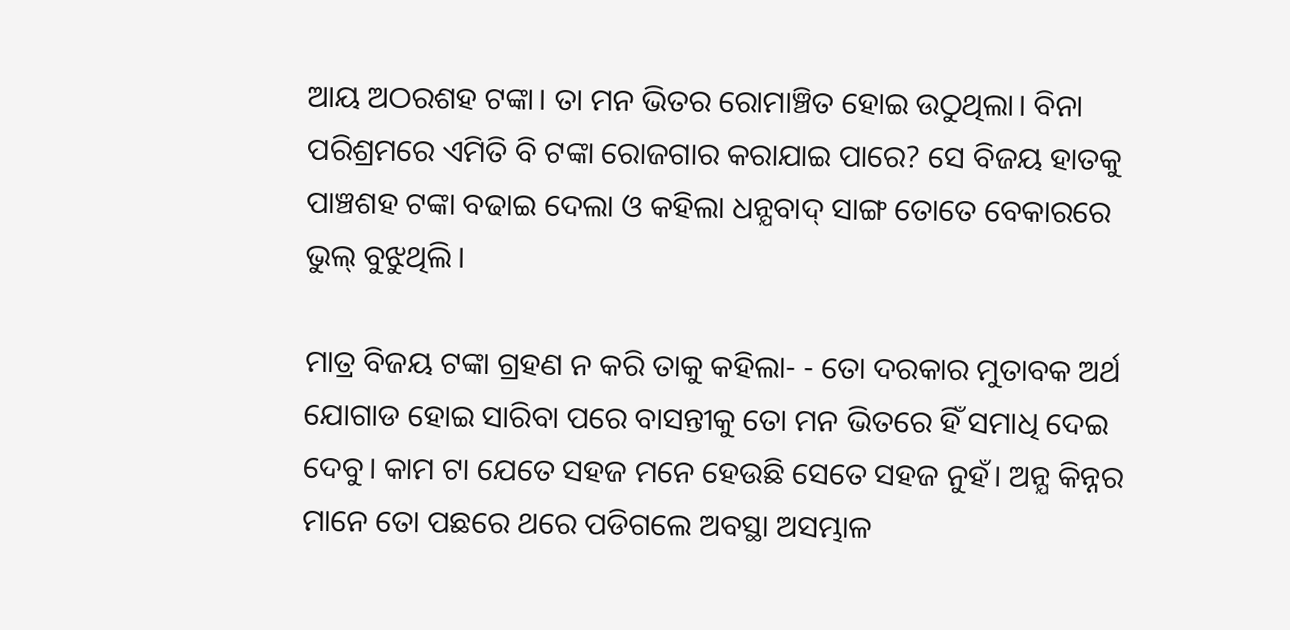ଆୟ ଅଠରଶହ ଟଙ୍କା। ତା ମନ ଭିତର ରୋମାଞ୍ଚିତ ହୋଇ ଉଠୁଥିଲା। ବିନା ପରିଶ୍ରମରେ ଏମିତି ବି ଟଙ୍କା ରୋଜଗାର କରାଯାଇ ପାରେ? ସେ ବିଜୟ ହାତକୁ ପାଞ୍ଚଶହ ଟଙ୍କା ବଢାଇ ଦେଲା ଓ କହିଲା ଧନ୍ଯବାଦ୍ ସାଙ୍ଗ ତୋତେ ବେକାରରେ ଭୁଲ୍ ବୁଝୁଥିଲି।

ମାତ୍ର ବିଜୟ ଟଙ୍କା ଗ୍ରହଣ ନ କରି ତାକୁ କହିଲା- - ତୋ ଦରକାର ମୁତାବକ ଅର୍ଥ ଯୋଗାଡ ହୋଇ ସାରିବା ପରେ ବାସନ୍ତୀକୁ ତୋ ମନ ଭିତରେ ହିଁ ସମାଧି ଦେଇ ଦେବୁ। କାମ ଟା ଯେତେ ସହଜ ମନେ ହେଉଛି ସେତେ ସହଜ ନୁହଁ। ଅନ୍ଯ କିନ୍ନର ମାନେ ତୋ ପଛରେ ଥରେ ପଡିଗଲେ ଅବସ୍ଥା ଅସମ୍ଭାଳ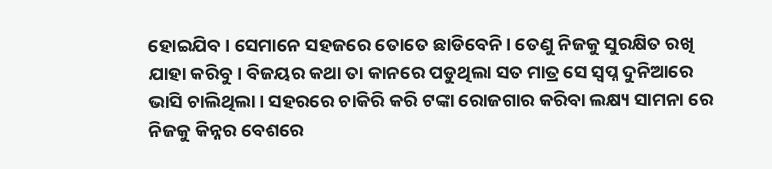ହୋଇଯିବ। ସେମାନେ ସହଜରେ ତୋତେ ଛାଡିବେନି। ତେଣୁ ନିଜକୁ ସୁରକ୍ଷିତ ରଖି ଯାହା କରିବୁ। ବିଜୟର କଥା ତା କାନରେ ପଡୁଥିଲା ସତ ମାତ୍ର ସେ ସ୍ବପ୍ନ ଦୁନିଆରେ ଭାସି ଚାଲିଥିଲା। ସହରରେ ଚାକିରି କରି ଟଙ୍କା ରୋଜଗାର କରିବା ଲକ୍ଷ୍ୟ ସାମନା ରେ ନିଜକୁ କିନ୍ନର ବେଶରେ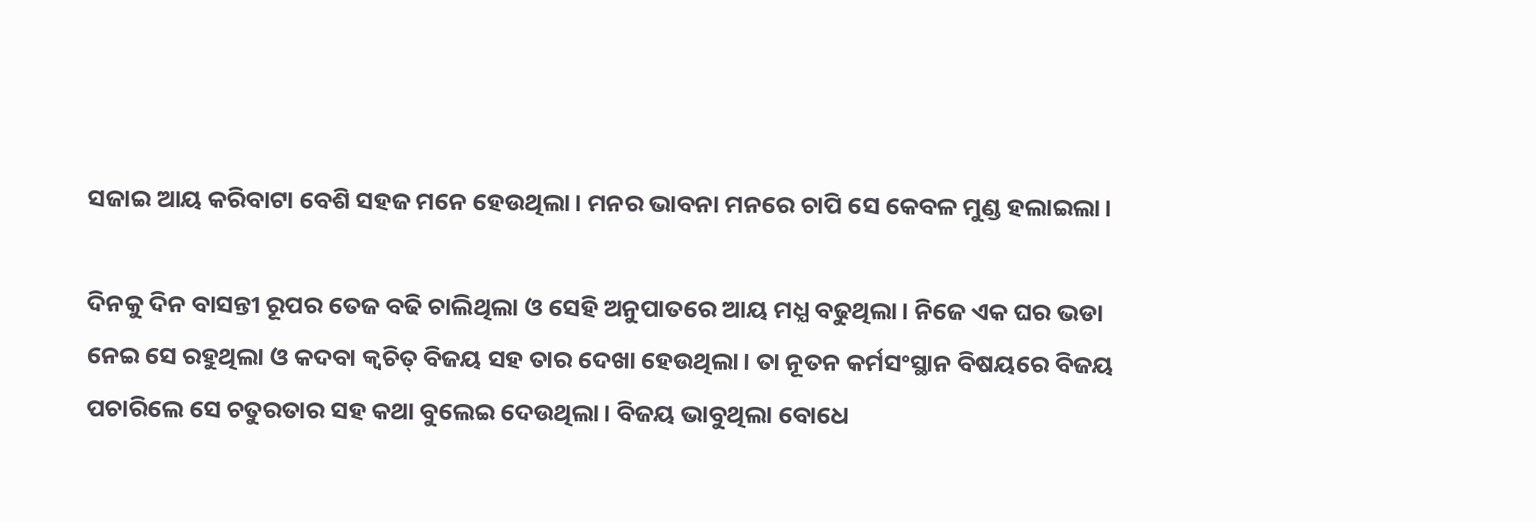ସଜାଇ ଆୟ କରିବାଟା ବେଶି ସହଜ ମନେ ହେଉଥିଲା। ମନର ଭାବନା ମନରେ ଚାପି ସେ କେବଳ ମୁଣ୍ଡ ହଲାଇଲା।

ଦିନକୁ ଦିନ ବାସନ୍ତୀ ରୂପର ତେଜ ବଢି ଚାଲିଥିଲା ଓ ସେହି ଅନୁପାତରେ ଆୟ ମଧ୍ଯ ବଢୁଥିଲା। ନିଜେ ଏକ ଘର ଭଡା ନେଇ ସେ ରହୁଥିଲା ଓ କଦବା କ୍ବଚିତ୍ ବିଜୟ ସହ ତାର ଦେଖା ହେଉଥିଲା। ତା ନୂତନ କର୍ମସଂସ୍ଥାନ ବିଷୟରେ ବିଜୟ ପଚାରିଲେ ସେ ଚତୁରତାର ସହ କଥା ବୁଲେଇ ଦେଉଥିଲା। ବିଜୟ ଭାବୁଥିଲା ବୋଧେ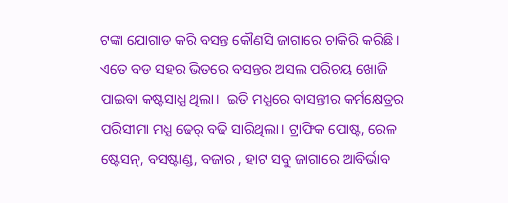ଟଙ୍କା ଯୋଗାଡ କରି ବସନ୍ତ କୌଣସି ଜାଗାରେ ଚାକିରି କରିଛି। ଏତେ ବଡ ସହର ଭିତରେ ବସନ୍ତର ଅସଲ ପରିଚୟ ଖୋଜି ପାଇବା କଷ୍ଟସାଧ୍ଯ ଥିଲା।  ଇତି ମଧ୍ଯରେ ବାସନ୍ତୀର କର୍ମକ୍ଷେତ୍ରର ପରିସୀମା ମଧ୍ଯ ଢେର୍ ବଢି ସାରିଥିଲା। ଟ୍ରାଫିକ ପୋଷ୍ଟ, ରେଳ ଷ୍ଟେସନ୍, ବସଷ୍ଟାଣ୍ଡ, ବଜାର , ହାଟ ସବୁ ଜାଗାରେ ଆବିର୍ଭାବ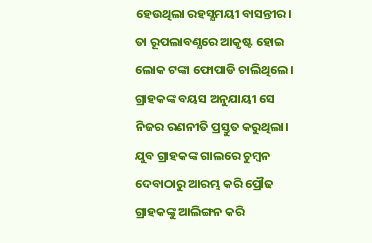ହେଉଥିଲା ରହସ୍ଯମୟୀ ବାସନ୍ତୀର। ତା ରୂପଲାବଣ୍ଯରେ ଆକୃଷ୍ଟ ହୋଇ ଲୋକ ଟଙ୍କା ଫୋପାଡି ଚାଲିଥିଲେ। ଗ୍ରାହକଙ୍କ ବୟସ ଅନୁଯାୟୀ ସେ ନିଜର ରଣନୀତି ପ୍ରସ୍ତୁତ କରୁଥିଲା। ଯୁବ ଗ୍ରାହକଙ୍କ ଗାଲରେ ଚୁମ୍ବନ ଦେବାଠାରୁ ଆରମ୍ଭ କରି ପ୍ରୌଢ ଗ୍ରାହକଙ୍କୁ ଆଲିଙ୍ଗନ କରି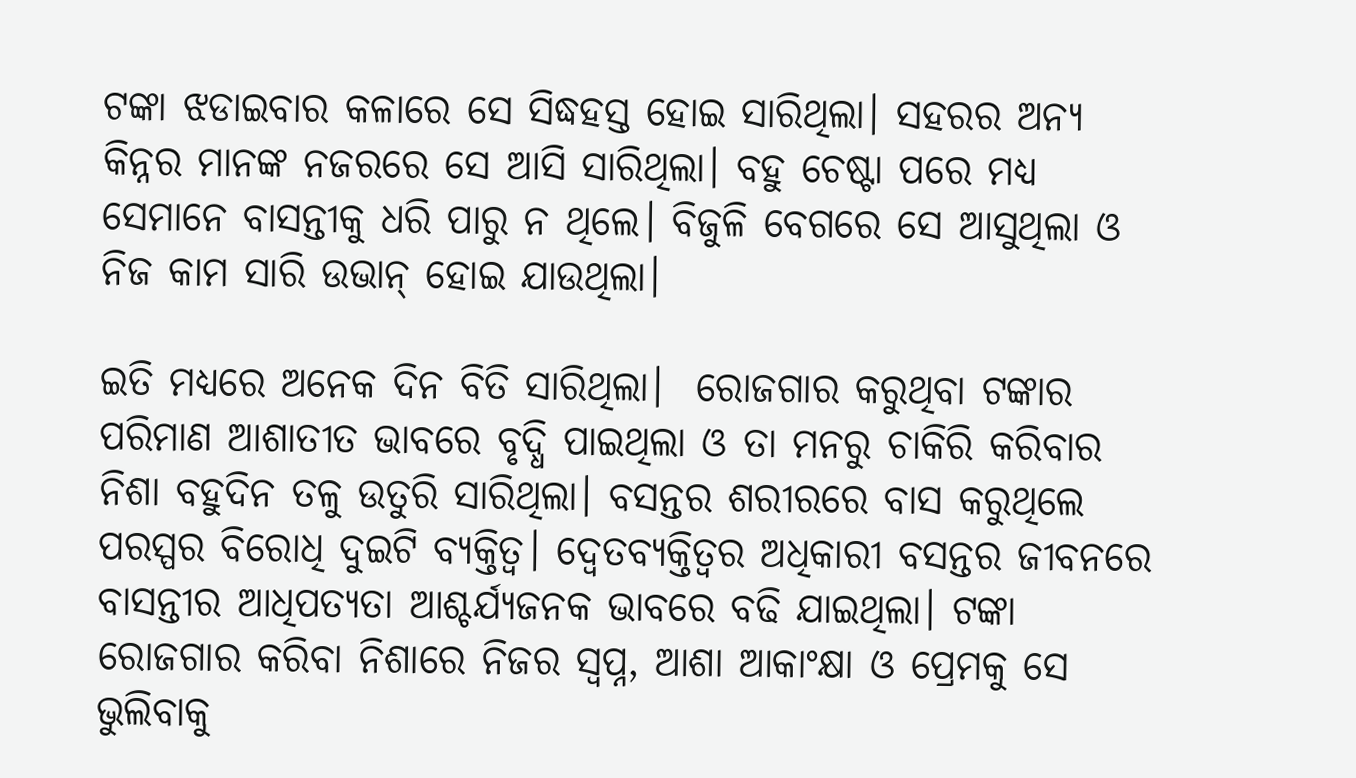ଟଙ୍କା ଝଡାଇବାର କଳାରେ ସେ ସିଦ୍ଧହସ୍ତ ହୋଇ ସାରିଥିଲା। ସହରର ଅନ୍ଯ କିନ୍ନର ମାନଙ୍କ ନଜରରେ ସେ ଆସି ସାରିଥିଲା। ବହୁ ଚେଷ୍ଟା ପରେ ମଧ୍ଯ ସେମାନେ ବାସନ୍ତୀକୁ ଧରି ପାରୁ ନ ଥିଲେ। ବିଜୁଳି ବେଗରେ ସେ ଆସୁଥିଲା ଓ ନିଜ କାମ ସାରି ଉଭାନ୍ ହୋଇ ଯାଉଥିଲା।

ଇତି ମଧ୍ଯରେ ଅନେକ ଦିନ ବିତି ସାରିଥିଲା।  ରୋଜଗାର କରୁଥିବା ଟଙ୍କାର ପରିମାଣ ଆଶାତୀତ ଭାବରେ ବୃଦ୍ଧି ପାଇଥିଲା ଓ ତା ମନରୁ ଚାକିରି କରିବାର ନିଶା ବହୁଦିନ ତଳୁ ଉତୁରି ସାରିଥିଲା। ବସନ୍ତର ଶରୀରରେ ବାସ କରୁଥିଲେ ପରସ୍ପର ବିରୋଧି ଦୁଇଟି ବ୍ଯକ୍ତିତ୍ବ। ଦ୍ବେତବ୍ଯକ୍ତିତ୍ବର ଅଧିକାରୀ ବସନ୍ତର ଜୀବନରେ ବାସନ୍ତୀର ଆଧିପତ୍ଯତା ଆଶ୍ଚର୍ଯ୍ଯଜନକ ଭାବରେ ବଢି ଯାଇଥିଲା। ଟଙ୍କା ରୋଜଗାର କରିବା ନିଶାରେ ନିଜର ସ୍ବପ୍ନ, ଆଶା ଆକାଂକ୍ଷା ଓ ପ୍ରେମକୁ ସେ ଭୁଲିବାକୁ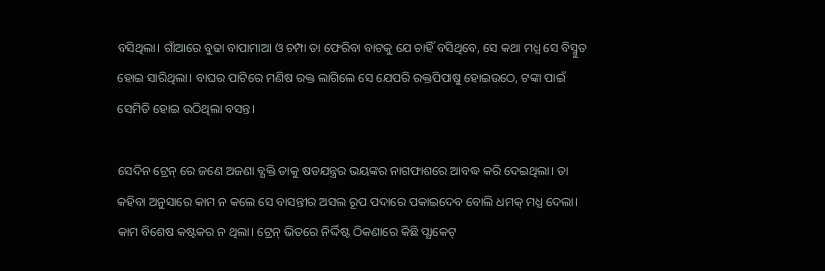ବସିଥିଲା। ଗାଁଆରେ ବୁଢା ବାପାମାଆ ଓ ଚମ୍ପା ତା ଫେରିବା ବାଟକୁ ଯେ ଚାହିଁ ବସିଥିବେ, ସେ କଥା ମଧ୍ଯ ସେ ବିସ୍ମୁତ ହୋଇ ସାରିଥିଲା। ବାଘର ପାଟିରେ ମଣିଷ ରକ୍ତ ଲାଗିଲେ ସେ ଯେପରି ରକ୍ତପିପାଷୁ ହୋଇଉଠେ, ଟଙ୍କା ପାଇଁ ସେମିତି ହୋଇ ଉଠିଥିଲା ବସନ୍ତ।

ସେଦିନ ଟ୍ରେନ୍ ରେ ଜଣେ ଅଜଣା ବ୍ଯକ୍ତି ତାକୁ ଷଡଯନ୍ତ୍ରର ଭୟଙ୍କର ନାଗଫାଶରେ ଆବଦ୍ଧ କରି ଦେଇଥିଲା। ତା କହିବା ଅନୁସାରେ କାମ ନ କଲେ ସେ ବାସନ୍ତୀର ଅସଲ ରୂପ ପଦାରେ ପକାଇଦେବ ବୋଲି ଧମକ୍ ମଧ୍ଯ ଦେଲା। କାମ ବିଶେଷ କଷ୍ଟକର ନ ଥିଲା। ଟ୍ରେନ୍ ଭିତରେ ନିର୍ଦ୍ଦିଷ୍ଟ ଠିକଣାରେ କିଛି ପ୍ଯାକେଟ୍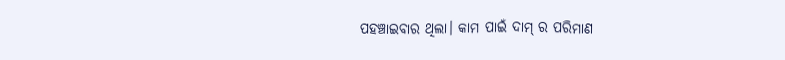ପହଞ୍ଚାଇବାର ଥିଲା। କାମ ପାଇଁ ଦାମ୍ ର ପରିମାଣ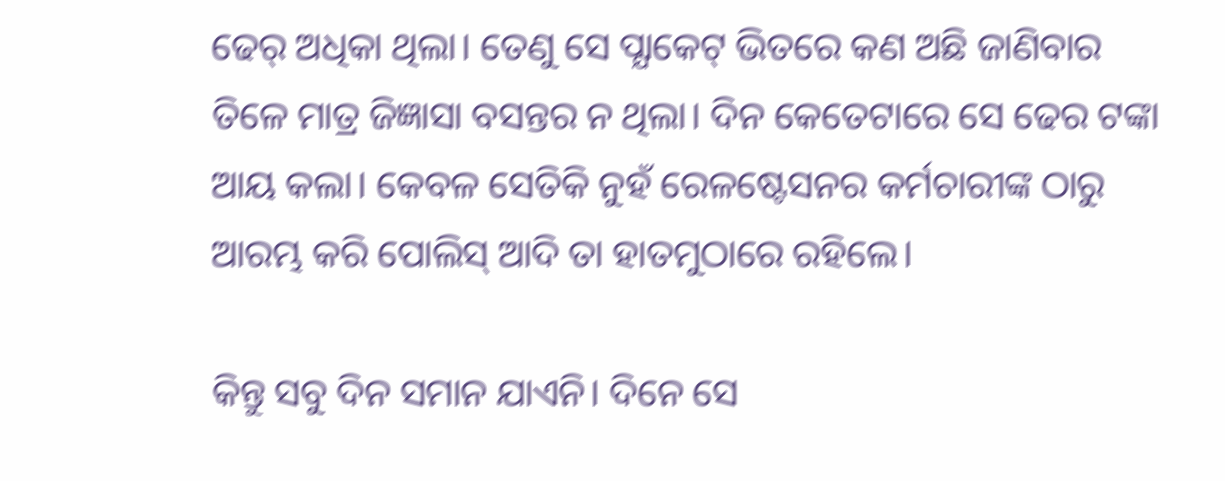ଢେର୍ ଅଧିକା ଥିଲା। ତେଣୁ ସେ ପ୍ଯାକେଟ୍ ଭିତରେ କଣ ଅଛି ଜାଣିବାର ତିଳେ ମାତ୍ର ଜିଜ୍ଞାସା ବସନ୍ତର ନ ଥିଲା। ଦିନ କେତେଟାରେ ସେ ଢେର ଟଙ୍କା ଆୟ କଲା। କେବଳ ସେତିକି ନୁହଁ ରେଳଷ୍ଟେସନର କର୍ମଚାରୀଙ୍କ ଠାରୁ ଆରମ୍ଭ କରି ପୋଲିସ୍ ଆଦି ତା ହାତମୁଠାରେ ରହିଲେ।

କିନ୍ତୁ ସବୁ ଦିନ ସମାନ ଯାଏନି। ଦିନେ ସେ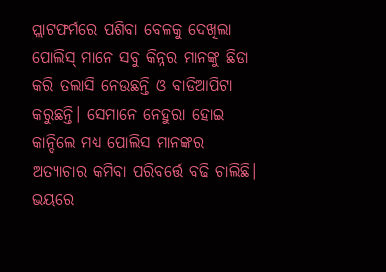ପ୍ଲାଟଫର୍ମରେ ପଶିବା ବେଳକୁ ଦେଖିଲା ପୋଲିସ୍ ମାନେ ସବୁ କିନ୍ନର ମାନଙ୍କୁ ଛିଡା କରି ତଲାସି ନେଉଛନ୍ତି ଓ ବାଡିଆପିଟା କରୁଛନ୍ତି। ସେମାନେ ନେହୁରା ହୋଇ କାନ୍ଦିଲେ ମଧ୍ଯ ପୋଲିସ ମାନଙ୍କର ଅତ୍ଯାଚାର କମିବା ପରିବର୍ତ୍ତେ ବଢି ଚାଲିଛି। ଭୟରେ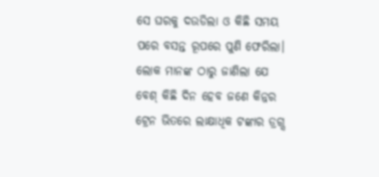ସେ ଘରକୁ ଦଉଡିଲା ଓ କିଛି ସମୟ ପରେ ବସନ୍ତ ରୂପରେ ପୁଣି ଫେରିଲା। ଲୋକ ମାନଙ୍କ ଠାରୁ ଜାଣିଲା ଯେ ବେଶ୍ କିଛି ଦିନ ହେବ ଜଣେ କିନ୍ନର ଟ୍ରେନ ଭିତରେ ଲାକ୍ଷାଧିକ ଟଙ୍କାର ଡ୍ରଗ୍ସ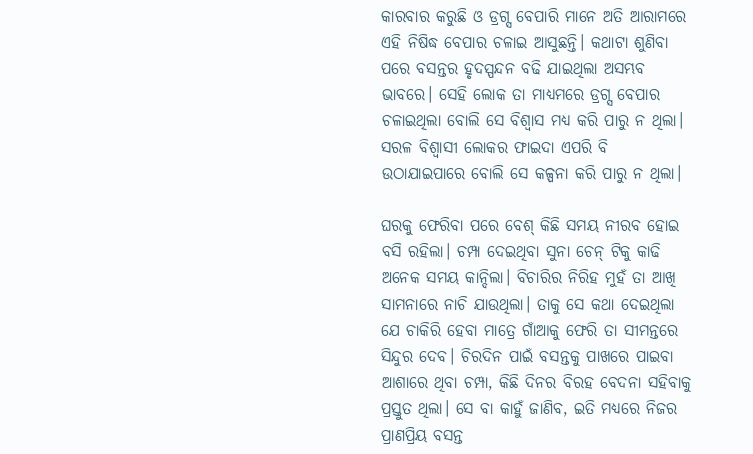କାରବାର କରୁଛି ଓ ଡ୍ରଗ୍ସ ବେପାରି ମାନେ ଅତି ଆରାମରେ ଏହି ନିଷିଦ୍ଧ ବେପାର ଚଳାଇ ଆସୁଛନ୍ତି। କଥାଟା ଶୁଣିବା ପରେ ବସନ୍ତର ହୃଦସ୍ପନ୍ଦନ ବଢି ଯାଇଥିଲା ଅସମ୍ଭବ ଭାବରେ। ସେହି ଲୋକ ତା ମାଧ୍ଯମରେ ଡ୍ରଗ୍ସ ବେପାର ଚଳାଇଥିଲା ବୋଲି ସେ ବିଶ୍ବାସ ମଧ୍ଯ କରି ପାରୁ ନ ଥିଲା। ସରଳ ବିଶ୍ବାସୀ ଲୋକର ଫାଇଦା ଏପରି ବି ଉଠାଯାଇପାରେ ବୋଲି ସେ କଳ୍ପନା କରି ପାରୁ ନ ଥିଲା।

ଘରକୁ ଫେରିବା ପରେ ବେଶ୍ କିଛି ସମୟ ନୀରବ ହୋଇ ବସି ରହିଲା। ଚମ୍ପା ଦେଇଥିବା ସୁନା ଚେନ୍ ଟିକୁ କାଢି ଅନେକ ସମୟ କାନ୍ଦିଲା। ବିଚାରିର ନିରିହ ମୁହଁ ତା ଆଖି ସାମନାରେ ନାଚି ଯାଉଥିଲା। ତାକୁ ସେ କଥା ଦେଇଥିଲା ଯେ ଚାକିରି ହେବା ମାତ୍ରେ ଗାଁଆକୁ ଫେରି ତା ସୀମନ୍ତରେ ସିନ୍ଦୁର ଦେବ। ଚିରଦିନ ପାଇଁ ବସନ୍ତକୁ ପାଖରେ ପାଇବା ଆଶାରେ ଥିବା ଚମ୍ପା, କିଛି ଦିନର ବିରହ ବେଦନା ସହିବାକୁ ପ୍ରସ୍ତୁତ ଥିଲା। ସେ ବା କାହୁଁ ଜାଣିବ, ଇତି ମଧ୍ଯରେ ନିଜର ପ୍ରାଣପ୍ରିୟ ବସନ୍ତ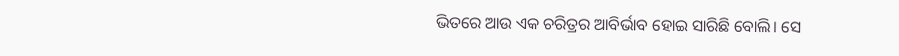ଭିତରେ ଆଉ ଏକ ଚରିତ୍ରର ଆବିର୍ଭାବ ହୋଇ ସାରିଛି ବୋଲି। ସେ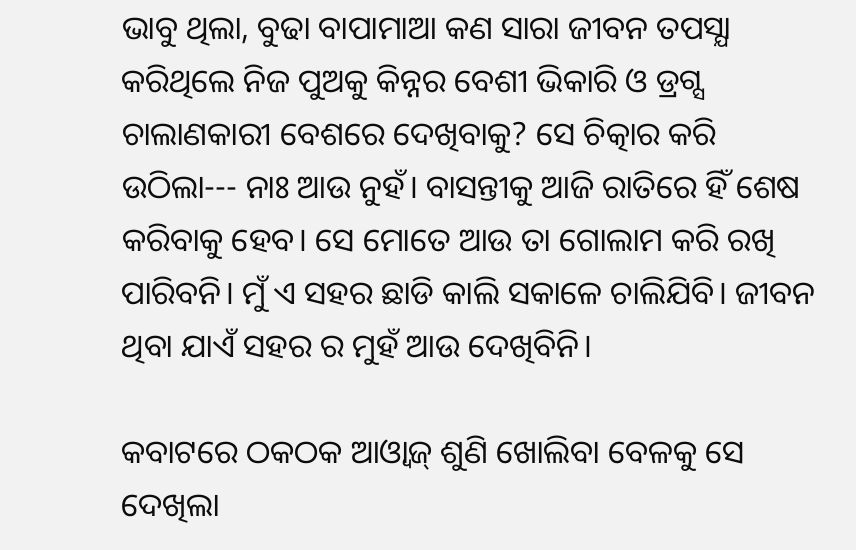ଭାବୁ ଥିଲା, ବୁଢା ବାପାମାଆ କଣ ସାରା ଜୀବନ ତପସ୍ଯା କରିଥିଲେ ନିଜ ପୁଅକୁ କିନ୍ନର ବେଶୀ ଭିକାରି ଓ ଡ୍ରଗ୍ସ ଚାଲାଣକାରୀ ବେଶରେ ଦେଖିବାକୁ? ସେ ଚିତ୍କାର କରି ଉଠିଲା--- ନାଃ ଆଉ ନୁହଁ। ବାସନ୍ତୀକୁ ଆଜି ରାତିରେ ହିଁ ଶେଷ କରିବାକୁ ହେବ। ସେ ମୋତେ ଆଉ ତା ଗୋଲାମ କରି ରଖି ପାରିବନି। ମୁଁ ଏ ସହର ଛାଡି କାଲି ସକାଳେ ଚାଲିଯିବି। ଜୀବନ ଥିବା ଯାଏଁ ସହର ର ମୁହଁ ଆଉ ଦେଖିବିନି।

କବାଟରେ ଠକଠକ ଆଓ୍ବାଜ୍ ଶୁଣି ଖୋଲିବା ବେଳକୁ ସେ ଦେଖିଲା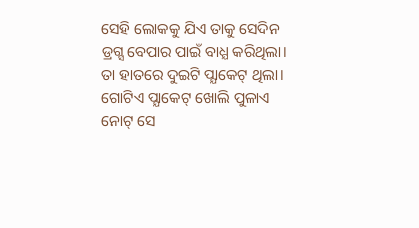ସେହି ଲୋକକୁ ଯିଏ ତାକୁ ସେଦିନ ଡ୍ରଗ୍ସ ବେପାର ପାଇଁ ବାଧ୍ଯ କରିଥିଲା। ତା ହାତରେ ଦୁଇଟି ପ୍ଯାକେଟ୍ ଥିଲା। ଗୋଟିଏ ପ୍ଯାକେଟ୍ ଖୋଲି ପୁଳାଏ ନୋଟ୍ ସେ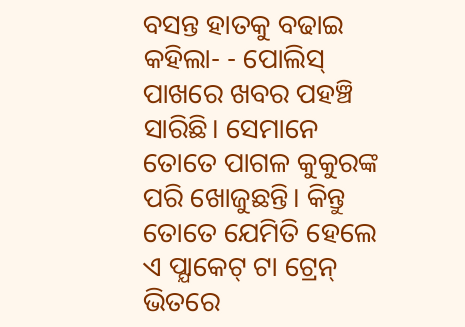ବସନ୍ତ ହାତକୁ ବଢାଇ କହିଲା- - ପୋଲିସ୍ ପାଖରେ ଖବର ପହଞ୍ଚି ସାରିଛି। ସେମାନେ ତୋତେ ପାଗଳ କୁକୁରଙ୍କ ପରି ଖୋଜୁଛନ୍ତି। କିନ୍ତୁ ତୋତେ ଯେମିତି ହେଲେ ଏ ପ୍ଯାକେଟ୍ ଟା ଟ୍ରେନ୍ ଭିତରେ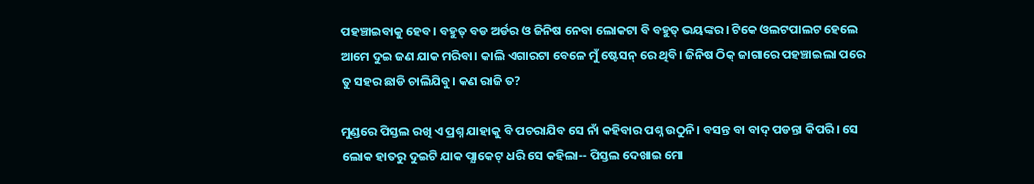ପହଞ୍ଚାଇବାକୁ ହେବ। ବହୁତ୍ ବଡ ଅର୍ଡର ଓ ଜିନିଷ ନେବା ଲୋକଟା ବି ବହୁତ୍ ଭୟଙ୍କର। ଟିକେ ଓଲଟପାଲଟ ହେଲେ ଆମେ ଦୁଇ ଜଣ ଯାକ ମରିବା। କାଲି ଏଗାରଟା ବେଳେ ମୁଁ ଷ୍ଟେସନ୍ ରେ ଥିବି। ଜିନିଷ ଠିକ୍ ଜାଗାରେ ପହଞ୍ଚାଇଲା ପରେ ତୁ ସହର ଛାଡି ଚାଲିଯିବୁ। କଣ ରାଜି ତ?

ମୁଣ୍ଡରେ ପିସ୍ତଲ ରଖି ଏ ପ୍ରଶ୍ନ ଯାହାକୁ ବି ପଚରାଯିବ ସେ ନାଁ କହିବାର ପଶ୍ନ ଉଠୁନି। ବସନ୍ତ ବା ବାଦ୍ ପଡନ୍ତା କିପରି। ସେ ଲୋକ ହାତରୁ ଦୁଇଟି ଯାକ ପ୍ଯାକେଟ୍ ଧରି ସେ କହିଲା-- ପିସ୍ତଲ ଦେଖାଇ ମୋ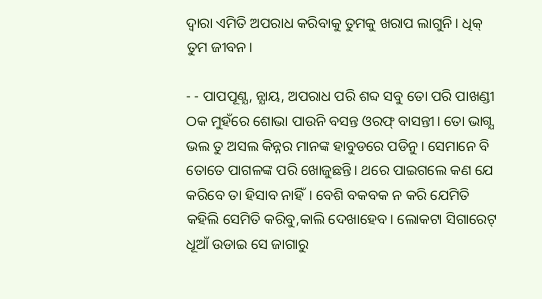ଦ୍ବାରା ଏମିତି ଅପରାଧ କରିବାକୁ ତୁମକୁ ଖରାପ ଲାଗୁନି। ଧିକ୍ ତୁମ ଜୀବନ।

- - ପାପପୂଣ୍ଯ, ନ୍ଯାୟ, ଅପରାଧ ପରି ଶବ୍ଦ ସବୁ ତୋ ପରି ପାଖଣ୍ଡୀ ଠକ ମୁହଁରେ ଶୋଭା ପାଉନି ବସନ୍ତ ଓରଫ୍ ବାସନ୍ତୀ। ତୋ ଭାଗ୍ଯ ଭଲ ତୁ ଅସଲ କିନ୍ନର ମାନଙ୍କ ହାବୁଡରେ ପଡିନୁ। ସେମାନେ ବି ତୋତେ ପାଗଳଙ୍କ ପରି ଖୋଜୁଛନ୍ତି। ଥରେ ପାଇଗଲେ କଣ ଯେ କରିବେ ତା ହିସାବ ନାହିଁ। ବେଶି ବକବକ ନ କରି ଯେମିତି କହିଲି ସେମିତି କରିବୁ,କାଲି ଦେଖାହେବ। ଲୋକଟା ସିଗାରେଟ୍ ଧୂଆଁ ଉଡାଇ ସେ ଜାଗାରୁ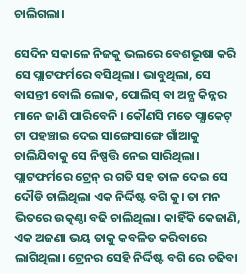ଚାଲିଗଲା।

ସେଦିନ ସକାଳେ ନିଜକୁ ଭଲରେ ବେଶଭୂଷା କରି ସେ ପ୍ଲାଟଫର୍ମରେ ବସିଥିଲା। ଭାବୁଥିଲା, ସେ ବାସନ୍ତୀ ବୋଲି ଲୋକ, ପୋଲିସ୍ ବା ଅନ୍ଯ କିନ୍ନର ମାନେ ଜାଣି ପାରିବେନି । କୌଣସି ମତେ ପ୍ଯାକେଟ୍ ଟା ପହଞ୍ଚାଇ ଦେଇ ସାଙ୍ଗେସାଙ୍ଗେ ଗାଁଆକୁ ଚାଲିଯିବାକୁ ସେ ନିଷ୍ପତ୍ତି ନେଇ ସାରିଥିଲା। ପ୍ଲାଟଫର୍ମରେ ଟ୍ରେନ୍ ର ଗତି ସହ ତାଳ ଦେଇ ସେ ଦୌଡି ଚାଲିଥିଲା ଏକ ନିର୍ଦ୍ଦିଷ୍ଟ ବଗି କୁ। ତା ମନ ଭିତରେ ଉତ୍କଣ୍ଠା ବଢି ଚାଲିଥିଲା। କାହିଁକି କେଜାଣି, ଏକ ଅଜଣା ଭୟ ତାକୁ କବଳିତ କରିବାରେ ଲାଗିଥିଲା। ଟ୍ରେନର ସେହି ନିର୍ଦ୍ଦିଷ୍ଟ ବଗି ରେ ଚଢିବା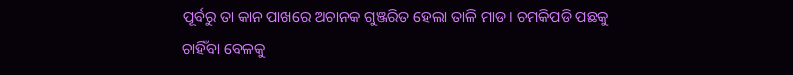ପୂର୍ବରୁ ତା କାନ ପାଖରେ ଅଚାନକ ଗୁଞ୍ଜରିତ ହେଲା ତାଳି ମାଡ। ଚମକିପଡି ପଛକୁ ଚାହିଁବା ବେଳକୁ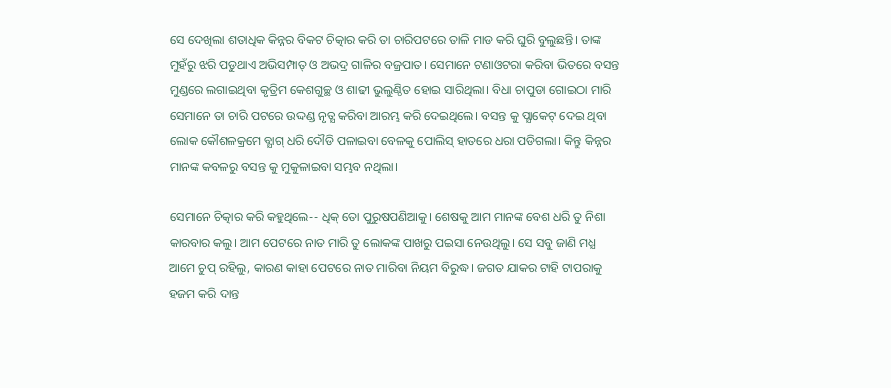ସେ ଦେଖିଲା ଶତାଧିକ କିନ୍ନର ବିକଟ ଚିତ୍କାର କରି ତା ଚାରିପଟରେ ତାଳି ମାଡ କରି ଘୁରି ବୁଲୁଛନ୍ତି। ତାଙ୍କ ମୁହଁରୁ ଝରି ପଡୁଥାଏ ଅଭିସମ୍ପାତ୍ ଓ ଅଭଦ୍ର ଗାଳିର ବଜ୍ରପାତ। ସେମାନେ ଟଣାଓଟରା କରିବା ଭିତରେ ବସନ୍ତ ମୁଣ୍ଡରେ ଲଗାଇଥିବା କୃତ୍ରିମ କେଶଗୁଚ୍ଛ ଓ ଶାଢୀ ଭୁଲୁଣ୍ଠିତ ହୋଇ ସାରିଥିଲା। ବିଧା ଚାପୁଡା ଗୋଇଠା ମାରି ସେମାନେ ତା ଚାରି ପଟରେ ଉଦ୍ଦଣ୍ଡ ନୃତ୍ଯ କରିବା ଆରମ୍ଭ କରି ଦେଇଥିଲେ। ବସନ୍ତ କୁ ପ୍ଯାକେଟ୍ ଦେଇ ଥିବା ଲୋକ କୌଶଳକ୍ରମେ ବ୍ଯାଗ୍ ଧରି ଦୌଡି ପଳାଇବା ବେଳକୁ ପୋଲିସ୍ ହାତରେ ଧରା ପଡିଗଲା। କିନ୍ତୁ କିନ୍ନର ମାନଙ୍କ କବଳରୁ ବସନ୍ତ କୁ ମୁକୁଳାଇବା ସମ୍ଭବ ନଥିଲା।

ସେମାନେ ଚିତ୍କାର କରି କହୁଥିଲେ-- ଧିକ୍ ତୋ ପୁରୁଷପଣିଆକୁ। ଶେଷକୁ ଆମ ମାନଙ୍କ ବେଶ ଧରି ତୁ ନିଶା କାରବାର କଲୁ। ଆମ ପେଟରେ ନାତ ମାରି ତୁ ଲୋକଙ୍କ ପାଖରୁ ପଇସା ନେଉଥିଲୁ। ସେ ସବୁ ଜାଣି ମଧ୍ଯ ଆମେ ଚୁପ୍ ରହିଲୁ, କାରଣ କାହା ପେଟରେ ନାତ ମାରିବା ନିୟମ ବିରୁଦ୍ଧ। ଜଗତ ଯାକର ଟାହି ଟାପରାକୁ ହଜମ କରି ଦାନ୍ତ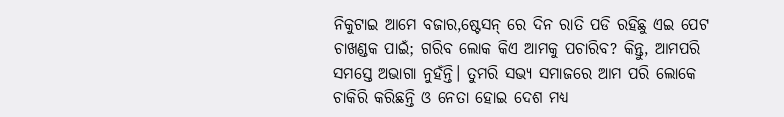ନିକୁଟାଇ ଆମେ ବଜାର,ଷ୍ଟେସନ୍ ରେ ଦିନ ରାତି ପଡି ରହିଛୁ ଏଇ ପେଟ ଚାଖଣ୍ଡକ ପାଇଁ; ଗରିବ ଲୋକ କିଏ ଆମକୁ ପଚାରିବ? କିନ୍ତୁ, ଆମପରି ସମସ୍ତେ ଅଭାଗା ନୁହଁନ୍ତି। ତୁମରି ସଭ୍ଯ ସମାଜରେ ଆମ ପରି ଲୋକେ ଚାକିରି କରିଛନ୍ତି ଓ ନେତା ହୋଇ ଦେଶ ମଧ୍ଯ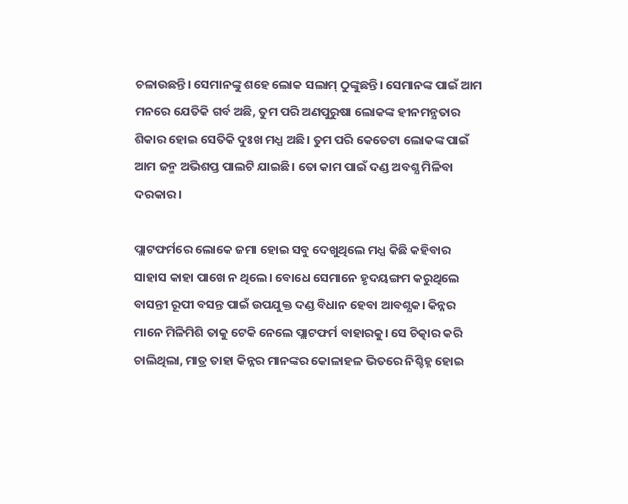ଚଳାଉଛନ୍ତି। ସେମାନଙ୍କୁ ଶହେ ଲୋକ ସଲାମ୍ ଠୁଙ୍କୁଛନ୍ତି। ସେମାନଙ୍କ ପାଇଁ ଆମ ମନରେ ଯେତିକି ଗର୍ବ ଅଛି, ତୁମ ପରି ଅଣପୁରୁଷା ଲୋକଙ୍କ ହୀନମନ୍ଯତାର ଶିକାର ହୋଇ ସେତିକି ଦୁଃଖ ମଧ୍ଯ ଅଛି। ତୁମ ପରି କେତେଟା ଲୋକଙ୍କ ପାଇଁ ଆମ ଜନ୍ମ ଅଭିଶପ୍ତ ପାଲଟି ଯାଇଛି। ତୋ କାମ ପାଇଁ ଦଣ୍ଡ ଅବଶ୍ଯ ମିଳିବା ଦରକାର।

ପ୍ଲାଟଫର୍ମରେ ଲୋକେ ଜମା ହୋଇ ସବୁ ଦେଖୁଥିଲେ ମଧ୍ଯ କିଛି କହିବାର ସାହାସ କାହା ପାଖେ ନ ଥିଲେ। ବୋଧେ ସେମାନେ ହୃଦୟଙ୍ଗମ କରୁଥିଲେ ବାସନ୍ତୀ ରୂପୀ ବସନ୍ତ ପାଇଁ ଉପଯୁକ୍ତ ଦଣ୍ଡ ବିଧାନ ହେବା ଆବଶ୍ଯକ। କିନ୍ନର ମାନେ ମିଳିମିଶି ତାକୁ ଟେକି ନେଲେ ପ୍ଲାଟଫର୍ମ ବାହାରକୁ। ସେ ଚିତ୍କାର କରି ଚାଲିଥିଲା, ମାତ୍ର ତାହା କିନ୍ନର ମାନଙ୍କର କୋଳାହଳ ଭିତରେ ନିଶ୍ଚିହ୍ନ ହୋଇ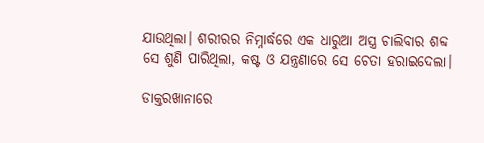ଯାଉଥିଲା। ଶରୀରର ନିମ୍ନାର୍ଦ୍ଧରେ ଏକ ଧାରୁଆ ଅସ୍ତ୍ର ଚାଲିବାର ଶବ୍ଦ ସେ ଶୁଣି ପାରିଥିଲା, କଷ୍ଟ ଓ ଯନ୍ତ୍ରଣାରେ ସେ ଚେତା ହରାଇଦେଲା।

ଡାକ୍ତରଖାନାରେ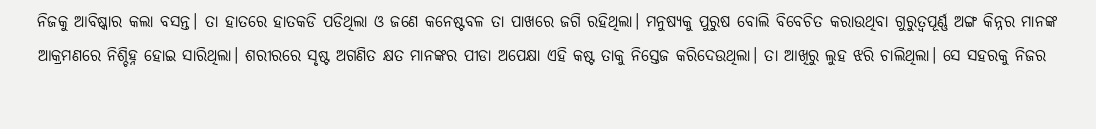ନିଜକୁ ଆବିଷ୍କାର କଲା ବସନ୍ତ। ତା ହାତରେ ହାତକଡି ପଡିଥିଲା ଓ ଜଣେ କନେଷ୍ଟବଳ ତା ପାଖରେ ଜଗି ରହିଥିଲା। ମନୁଷ୍ଯକୁ ପୁରୁଷ ବୋଲି ବିବେଚିତ କରାଉଥିବା ଗୁରୁତ୍ବପୂର୍ଣ୍ଣ ଅଙ୍ଗ କିନ୍ନର ମାନଙ୍କ ଆକ୍ରମଣରେ ନିଶ୍ଚିହ୍ନ ହୋଇ ସାରିଥିଲା। ଶରୀରରେ ସୃଷ୍ଟ ଅଗଣିତ କ୍ଷତ ମାନଙ୍କର ପୀଡା ଅପେକ୍ଷା ଏହି କଷ୍ଟ ତାକୁ ନିସ୍ତେଜ କରିଦେଉଥିଲା। ତା ଆଖିରୁ ଲୁହ ଝରି ଚାଲିଥିଲା। ସେ ସହରକୁ ନିଜର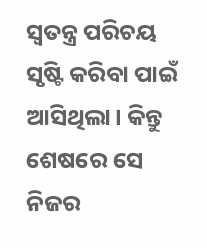ସ୍ବତନ୍ତ୍ର ପରିଚୟ ସୃଷ୍ଟି କରିବା ପାଇଁ ଆସିଥିଲା। କିନ୍ତୁ ଶେଷରେ ସେ ନିଜର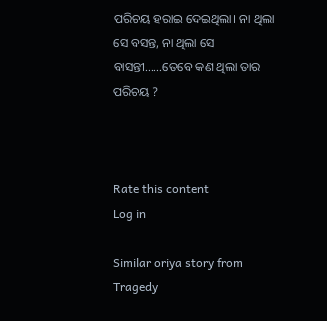ପରିଚୟ ହରାଇ ଦେଇଥିଲା। ନା ଥିଲା ସେ ବସନ୍ତ, ନା ଥିଲା ସେ ବାସନ୍ତୀ......ତେବେ କଣ ଥିଲା ତାର ପରିଚୟ ?



Rate this content
Log in

Similar oriya story from Tragedy